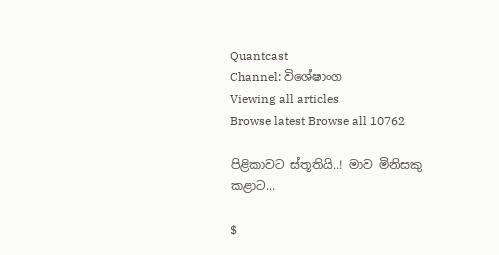Quantcast
Channel: විශේෂාංග
Viewing all articles
Browse latest Browse all 10762

පිළිකාවට ස්තූතියි..! මාව මිනිසකු කළාට...

$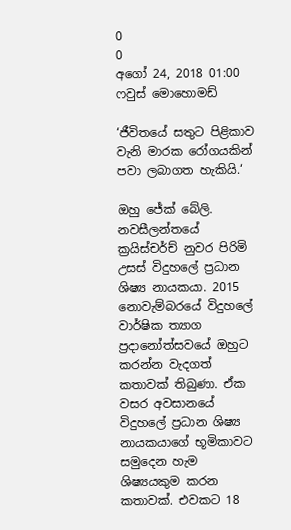0
0
අගෝ 24, 2018 01:00
ෆවුස් මොහොමඩ්

‘ජීවිතයේ සතුට පිළිකාව වැනි මාරක රෝගයකින් පවා ලබාගත හැකියි.‘

ඔහු ජේක් බේලි. නවසීලන්තයේ ක්‍රයිස්චර්ච් නුවර පිරිමි උසස් විදුහලේ ප්‍රධාන ශිෂ්‍ය නායකයා. 2015 නොවැම්බරයේ විදුහලේ වාර්ෂික ත්‍යාග ප්‍රදානෝත්සවයේ ඔහුට කරන්න වැදගත් කතාවක් තිබුණා. ඒක වසර අවසානයේ විදුහලේ ප්‍රධාන ශිෂ්‍ය නායකයාගේ භූමිකාවට සමුදෙන හැම ශිෂ්‍යයකුම කරන කතාවක්. එවකට 18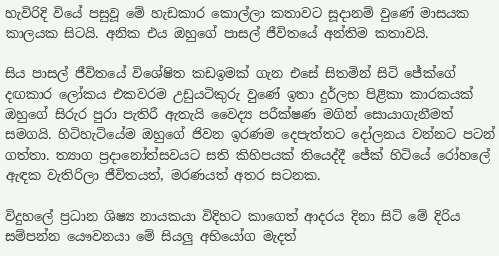හැවිරිදි වියේ පසුවූ මේ හැඩකාර කොල්ලා කතාවට සූදානම් වුණේ මාසයක කාලයක සිටයි. අනික එය ඔහුගේ පාසල් ජීවිතයේ අන්තිම කතාවයි.

සිය පාසල් ජීවිතයේ විශේෂිත කඩඉමක් ගැන එසේ සිතමින් සිටි ජේක්ගේ දඟකාර ලෝකය එකවරම උඩුයටිකුරු වුණේ ඉතා දුර්ලභ පිළිකා කාරකයක් ඔහුගේ සිරුර පුරා පැතිරී ඇතැයි වෛද්‍ය පරීක්ෂණ මගින් සොයාගැනීමත් සමගයි. හිටිහැටියේම ඔහුගේ ජිවන ඉරණම දෙපැත්තට දෝලනය වන්නට පටන් ගත්තා. ත්‍යාග ප්‍රදානෝත්සවයට සති කිහිපයක් තියෙද්දී ජේක් හිටියේ රෝහලේ ඇඳක වැතිරිලා ජීවිතයත්, මරණයත් අතර සටනක.

විදුහලේ ප්‍රධාන ශිෂ්‍ය නායකයා විදිහට කාගෙත් ආදරය දිනා සිටි මේ දිරිය සම්පන්න යෞවනයා මේ සියලු අභියෝග මැදත්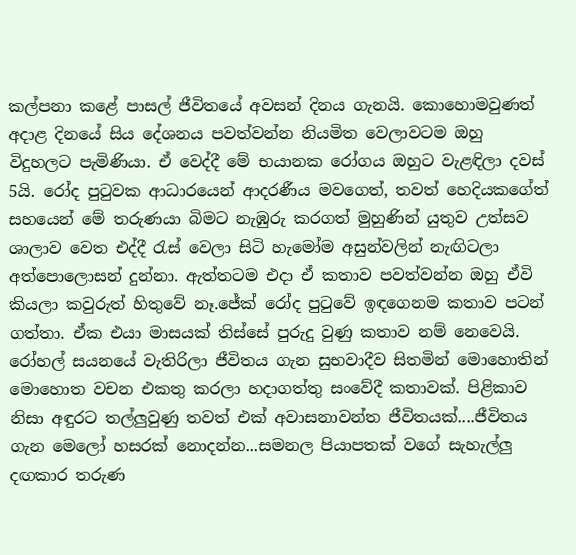කල්පනා කළේ පාසල් ජීවිතයේ අවසන් දිනය ගැනයි. කොහොමවුණත් අදාළ දිනයේ සිය දේශනය පවත්වන්න නියමිත වෙලාවටම ඔහු විදුහලට පැමිණියා. ඒ වෙද්දී මේ භයානක රෝගය ඔහුට වැළඳිලා දවස් 5යි. රෝද පුටුවක ආධාරයෙන් ආදරණීය මවගෙත්, තවත් හෙදියකගේත් සහයෙන් මේ තරුණයා බිමට නැඹුරු කරගත් මුහුණින් යුතුව උත්සව ශාලාව වෙත එද්දී රැස් වෙලා සිටි හැමෝම අසුන්වලින් නැඟිටලා අත්පොලොසන් දුන්නා. ඇත්තටම එදා ඒ කතාව පවත්වන්න ඔහු ඒවි කියලා කවුරුත් හිතුවේ නෑ.ජේක් රෝද පුටුවේ ඉඳගෙනම කතාව පටන් ගත්තා. ඒක එයා මාසයක් තිස්සේ පුරුදු වුණු කතාව නම් නෙවෙයි. රෝහල් සයනයේ වැතිරිලා ජීවිතය ගැන සුභවාදීව සිතමින් මොහොතින් මොහොත වචන එකතු කරලා හදාගත්තු සංවේදී කතාවක්. පිළිකාව නිසා අඳුරට තල්ලුවුණු තවත් එක් අවාසනාවන්ත ජීවිතයක්....ජීවිතය ගැන මෙලෝ හසරක් නොදන්න...සමනල පියාපතක් වගේ සැහැල්ලු දඟකාර තරුණ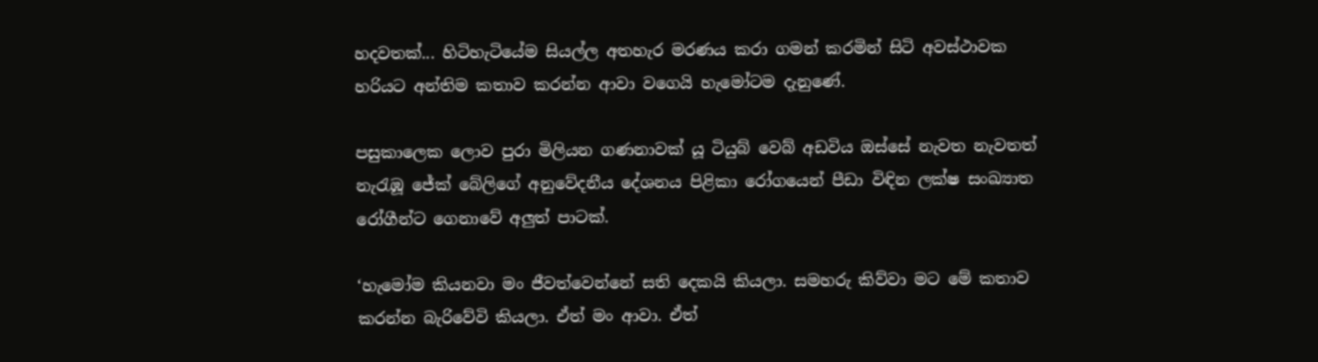හදවතක්... හිටිහැටියේම සියල්ල අතහැර මරණය කරා ගමන් කරමින් සිටි අවස්ථාවක හරියට අන්තිම කතාව කරන්න ආවා වගෙයි හැමෝටම දැනුණේ.

පසුකාලෙක ලොව පුරා මිලියන ගණනාවක් යූ ටියුබ් වෙබ් අඩවිය ඔස්සේ නැවත නැවතත් නැරැඹූ ජේක් බේලිගේ අනුවේදනීය දේශනය පිළිකා රෝගයෙන් පීඩා විඳින ලක්ෂ සංඛ්‍යාත රෝගීන්ට ගෙනාවේ අලුත් පාටක්.

‘හැමෝම කියනවා මං ජීවත්වෙන්නේ සති දෙකයි කියලා. සමහරු කිව්වා මට මේ කතාව කරන්න බැරිවේවි කියලා. ඒත් මං ආවා. ඒත්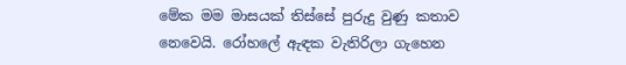මේක මම මාසයක් තිස්සේ පුරුදු වුණු කතාව නෙවෙයි. රෝහලේ ඇඳක වැතිරිලා ගැහෙන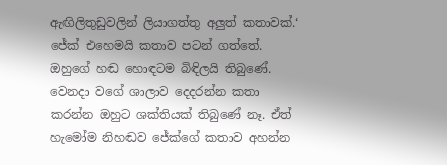ඇඟිලිතුඩුවලින් ලියාගත්තු අලුත් කතාවක්.‘ ජේක් එහෙමයි කතාව පටන් ගත්තේ. ඔහුගේ හඬ හොඳටම බිඳිලයි තිබුණේ. වෙනදා වගේ ශාලාව දෙදරන්න කතා කරන්න ඔහුට ශක්තියක් තිබුණේ නෑ. ඒත් හැමෝම නිහඬව ජේක්ගේ කතාව අහන්න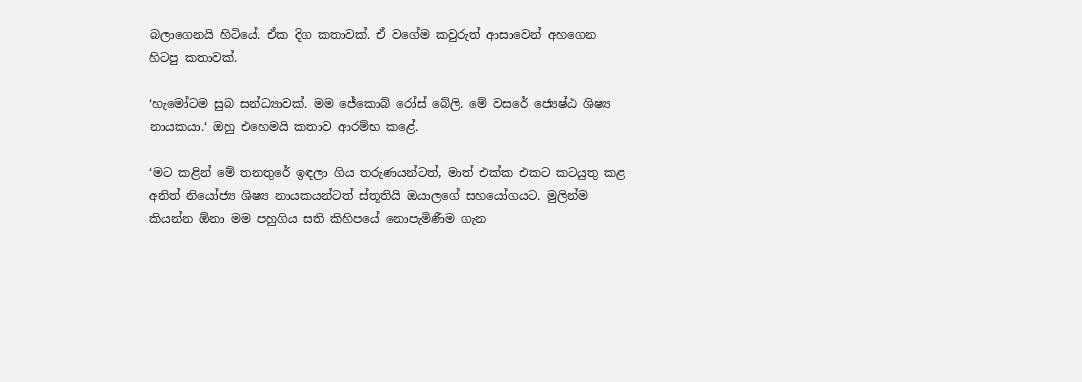බලාගෙනයි හිටියේ. ඒක දිග කතාවක්. ඒ වගේම කවුරුත් ආසාවෙන් අහගෙන හිටපු කතාවක්.

‘හැමෝටම සුබ සන්ධ්‍යාවක්. මම ජේකොබ් රෝස් බේලි. මේ වසරේ ජ්‍යෙෂ්ඨ ශිෂ්‍ය නායකයා.‘ ඔහු එහෙමයි කතාව ආරම්භ කළේ.

‘මට කළින් මේ තනතුරේ ඉඳලා ගිය තරුණයන්ටත්, මාත් එක්ක එකට කටයුතු කළ අනිත් නියෝජ්‍ය ශිෂ්‍ය නායකයන්ටත් ස්තූතියි ඔයාලගේ සහයෝගයට. මුලින්ම කියන්න ඕනා මම පහුගිය සති කිහිපයේ නොපැමිණීම ගැන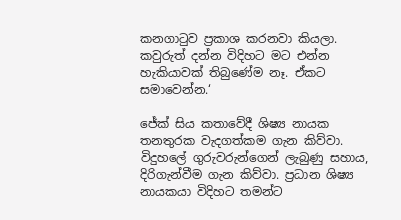කනගාටුව ප්‍රකාශ කරනවා කියලා. කවුරුත් දන්න විදිහට මට එන්න හැකියාවක් තිබුණේම නෑ. ඒකට සමාවෙන්න.‘

ජේක් සිය කතාවේදී ශිෂ්‍ය නායක තනතුරක වැදගත්කම ගැන කිව්වා. විදුහලේ ගුරුවරුන්ගෙන් ලැබුණු සහාය, දිරිගැන්වීම ගැන කිව්වා. ප්‍රධාන ශිෂ්‍ය නායකයා විදිහට තමන්ට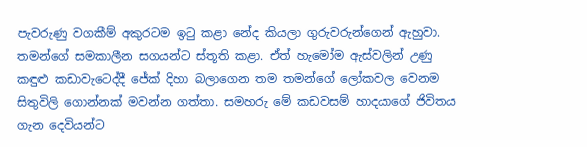පැවරුණු වගකීම් අකුරටම ඉටු කළා නේද කියලා ගුරුවරුන්ගෙන් ඇහුවා. තමන්ගේ සමකාලීන සගයන්ට ස්තූති කළා. ඒත් හැමෝම ඇස්වලින් උණු කඳුළු කඩාවැටෙද්දී ජේක් දිහා බලාගෙන තම තමන්ගේ ලෝකවල වෙනම සිතුවිලි ගොන්නක් මවන්න ගත්තා. සමහරු මේ කඩවසම් හාදයාගේ ජිවිතය ගැන දෙවියන්ට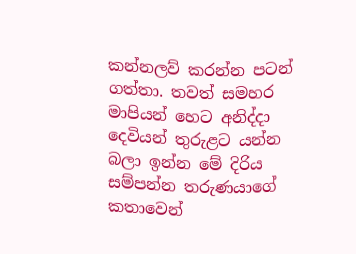කන්නලව් කරන්න පටන් ගත්තා. තවත් සමහර මාපියන් හෙට අනිද්දා දෙවියන් තුරුළට යන්න බලා ඉන්න මේ දිරිය සම්පන්න තරුණයාගේ කතාවෙන්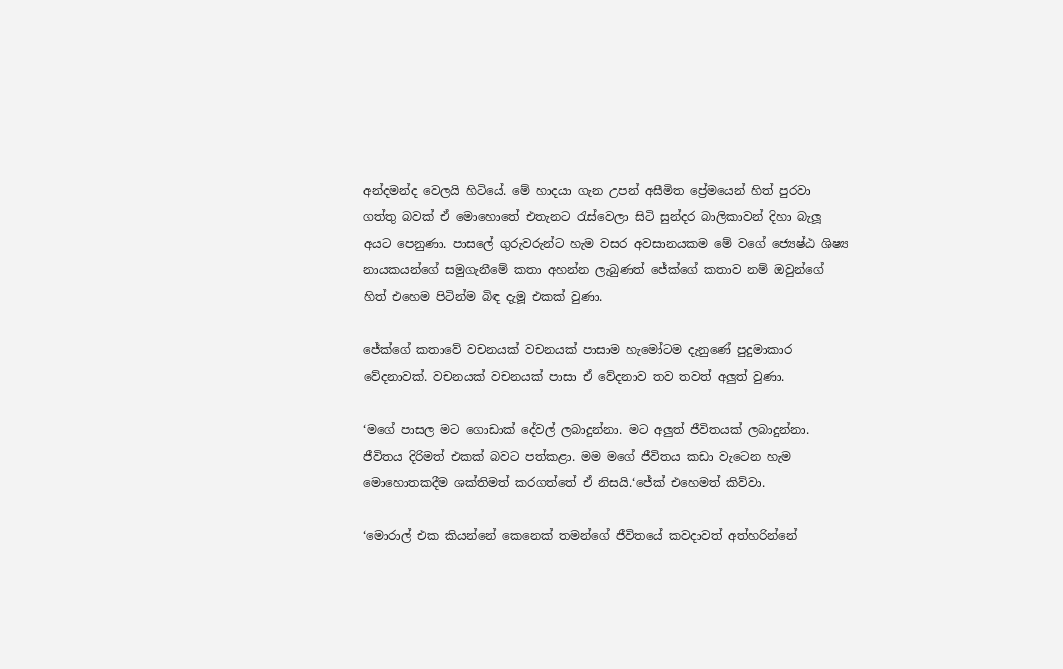අන්දමන්ද වෙලයි හිටියේ. මේ හාදයා ගැන උපන් අසීමිත ප්‍රේමයෙන් හිත් පුරවා ගත්තු බවක් ඒ මොහොතේ එතැනට රැස්වෙලා සිටි සුන්දර බාලිකාවන් දිහා බැලූ අයට පෙනුණා. පාසලේ ගුරුවරුන්ට හැම වසර අවසානයකම මේ වගේ ජ්‍යෙෂ්ඨ ශිෂ්‍ය නායකයන්ගේ සමුගැනීමේ කතා අහන්න ලැබුණත් ජේක්ගේ කතාව නම් ඔවුන්ගේ හිත් එහෙම පිටින්ම බිඳ දැමූ එකක් වුණා.

ජේක්ගේ කතාවේ වචනයක් වචනයක් පාසාම හැමෝටම දැනුණේ පුදුමාකාර වේදනාවක්. වචනයක් වචනයක් පාසා ඒ වේදනාව තව තවත් අලුත් වුණා.

‘මගේ පාසල මට ගොඩාක් දේවල් ලබාදුන්නා. මට අලුත් ජීවිතයක් ලබාදුන්නා. ජීවිතය දිරිමත් එකක් බවට පත්කළා. මම මගේ ජීවිතය කඩා වැටෙන හැම මොහොතකදීම ශක්තිමත් කරගත්තේ ඒ නිසයි.‘ජේක් එහෙමත් කිව්වා.

‘මොරාල් එක කියන්නේ කෙනෙක් තමන්ගේ ජීවිතයේ කවදාවත් අත්හරින්නේ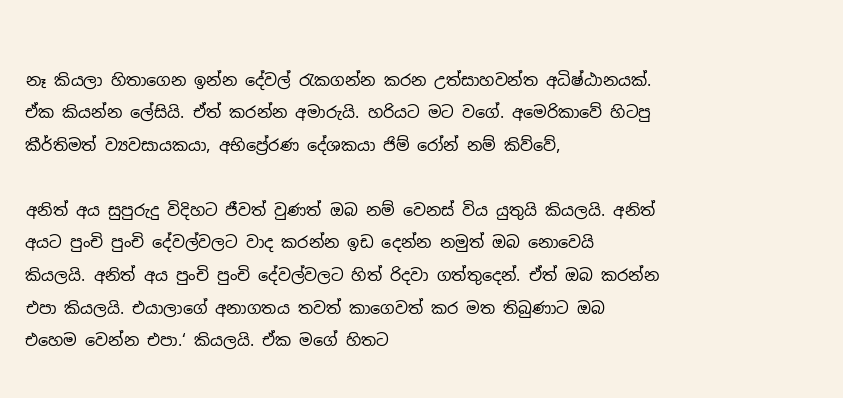නෑ කියලා හිතාගෙන ඉන්න දේවල් රැකගන්න කරන උත්සාහවන්ත අධිෂ්ඨානයක්. ඒක කියන්න ලේසියි. ඒත් කරන්න අමාරුයි. හරියට මට වගේ. අමෙරිකාවේ හිටපු කීර්තිමත් ව්‍යවසායකයා, අභිප්‍රේරණ දේශකයා ජිම් රෝන් නම් කිව්වේ,

අනිත් අය සුපුරුදු විදිහට ජීවත් වුණත් ඔබ නම් වෙනස් විය යුතුයි කියලයි. අනිත් අයට පුංචි පුංචි දේවල්වලට වාද කරන්න ඉඩ දෙන්න නමුත් ඔබ නොවෙයි කියලයි. අනිත් අය පුංචි පුංචි දේවල්වලට හිත් රිදවා ගත්තුදෙන්. ඒත් ඔබ කරන්න එපා කියලයි. එයාලාගේ අනාගතය තවත් කාගෙවත් කර මත තිබුණාට ඔබ එහෙම වෙන්න එපා.‘ කියලයි. ඒක මගේ හිතට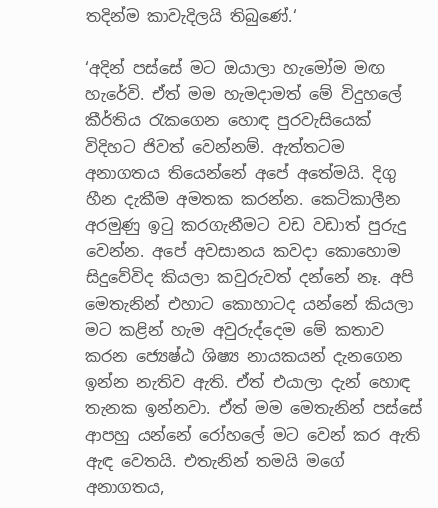තදින්ම කාවැදිලයි තිබුණේ.‘

‘අදින් පස්සේ මට ඔයාලා හැමෝම මඟ හැරේවි. ඒත් මම හැමදාමත් මේ විදුහලේ කීර්තිය රැකගෙන හොඳ පුරවැසියෙක් විදිහට ජිවත් වෙන්නම්. ඇත්තටම අනාගතය තියෙන්නේ අපේ අතේමයි. දිගු හීන දැකීම අමතක කරන්න. කෙටිකාලීන අරමුණු ඉටු කරගැනීමට වඩ වඩාත් පුරුදු වෙන්න. අපේ අවසානය කවදා කොහොම සිදුවේවිද කියලා කවුරුවත් දන්නේ නෑ. අපි මෙතැනින් එහාට කොහාටද යන්නේ කියලා මට කළින් හැම අවුරුද්දෙම මේ කතාව කරන ජ්‍යෙෂ්ඨ ශිෂ්‍ය නායකයන් දැනගෙන ඉන්න නැතිව ඇති. ඒත් එයාලා දැන් හොඳ තැනක ඉන්නවා. ඒත් මම මෙතැනින් පස්සේ ආපහු යන්නේ රෝහලේ මට වෙන් කර ඇති ඇඳ වෙතයි. එතැනින් තමයි මගේ අනාගතය,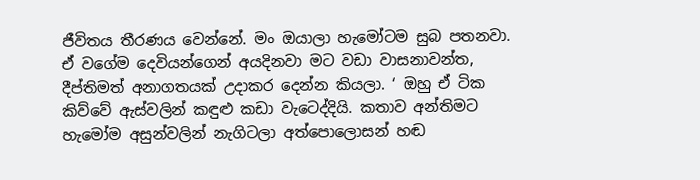ජීවිතය තීරණය වෙන්නේ. මං ඔයාලා හැමෝටම සුබ පතනවා. ඒ වගේම දෙවියන්ගෙන් අයදිනවා මට වඩා වාසනාවන්ත, දීප්තිමත් අනාගතයක් උදාකර දෙන්න කියලා. ‘ ඔහු ඒ ටික කිව්වේ ඇස්වලින් කඳුළු කඩා වැටෙද්දියි. කතාව අන්තිමට හැමෝම අසුන්වලින් නැගිටලා අත්පොලොසන් හඬ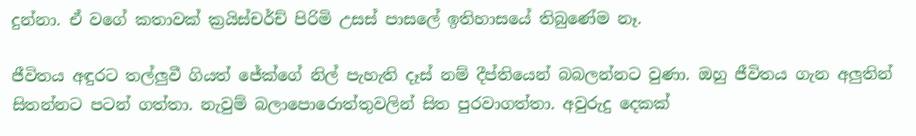දුන්නා. ඒ වගේ කතාවක් ක්‍රයිස්චර්ච් පිරිමි උසස් පාසලේ ඉතිහාසයේ තිබුණේම නෑ.

ජීවිතය අඳුරට තල්ලුවී ගියත් ජේක්ගේ නිල් පැහැති දෑස් නම් දීප්තියෙන් බබලන්නට වුණා. ඔහු ජීවිතය ගැන අලුතින් සිතන්නට පටන් ගත්තා. නැවුම් බලාපොරොත්තුවලින් සිත පුරවාගත්තා. අවුරුදු දෙකක්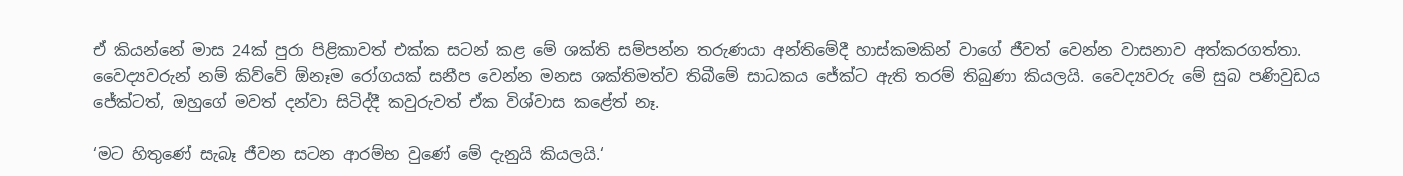ඒ කියන්නේ මාස 24ක් පුරා පිළිකාවත් එක්ක සටන් කළ මේ ශක්ති සම්පන්න තරුණයා අන්තිමේදී හාස්කමකින් වාගේ ජීවත් වෙන්න වාසනාව අත්කරගත්තා. වෛද්‍යවරුන් නම් කිව්වේ ඕනෑම රෝගයක් සනීප වෙන්න මනස ශක්තිමත්ව තිබීමේ සාධකය ජේක්ට ඇති තරම් තිබුණා කියලයි. වෛද්‍යවරු මේ සුබ පණිවුඩය ජේක්ටත්, ඔහුගේ මවත් දන්වා සිටිද්දී කවුරුවත් ඒක විශ්වාස කළේත් නෑ.

‘මට හිතුණේ සැබෑ ජීවන සටන ආරම්භ වුණේ මේ දැනුයි කියලයි.‘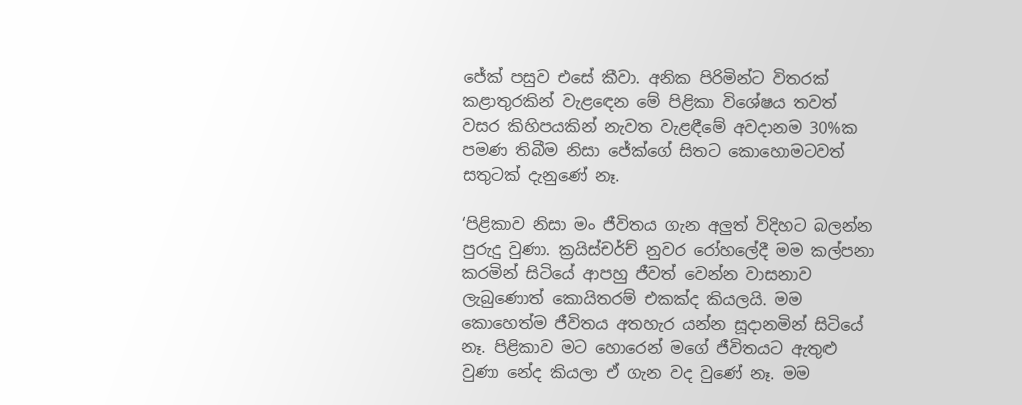ජේක් පසුව එසේ කීවා. අනික පිරිමින්ට විතරක් කළාතුරකින් වැළඳෙන මේ පිළිකා විශේෂය තවත් වසර කිහිපයකින් නැවත වැළඳීමේ අවදානම 30%ක පමණ තිබීම නිසා ජේක්ගේ සිතට කොහොමටවත් සතුටක් දැනුණේ නෑ.

‘පිළිකාව නිසා මං ජීවිතය ගැන අලුත් විදිහට බලන්න පුරුදු වුණා. ක්‍රයිස්චර්ච් නුවර රෝහලේදී මම කල්පනා කරමින් සිටියේ ආපහු ජීවත් වෙන්න වාසනාව ලැබුණොත් කොයිතරම් එකක්ද කියලයි. මම කොහෙත්ම ජීවිතය අතහැර යන්න සූදානමින් සිටියේ නෑ. පිළිකාව මට හොරෙන් මගේ ජීවිතයට ඇතුළු වුණා නේද කියලා ඒ ගැන වද වුණේ නෑ. මම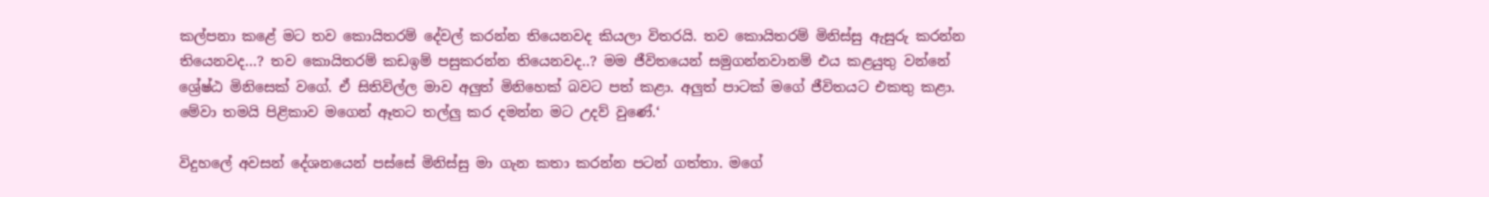කල්පනා කළේ මට තව කොයිතරම් දේවල් කරන්න තියෙනවද කියලා විතරයි. තව කොයිතරම් මිනිස්සු ඇසුරු කරන්න තියෙනවද...? තව කොයිතරම් කඩඉම් පසුකරන්න තියෙනවද..? මම ජීවිතයෙන් සමුගන්නවානම් එය කළයුතු වන්නේ ශ්‍රේෂ්ඨ මිනිසෙක් වගේ. ඒ සිතිවිල්ල මාව අලුත් මිනිහෙක් බවට පත් කළා. අලුත් පාටක් මගේ ජීවිතයට එකතු කළා. මේවා තමයි පිළිකාව මගෙන් ඈතට තල්ලු කර දමන්න මට උදව් වුණේ.‘

විදුහලේ අවසන් දේශනයෙන් පස්සේ මිනිස්සු මා ගැන කතා කරන්න පටන් ගත්තා. මගේ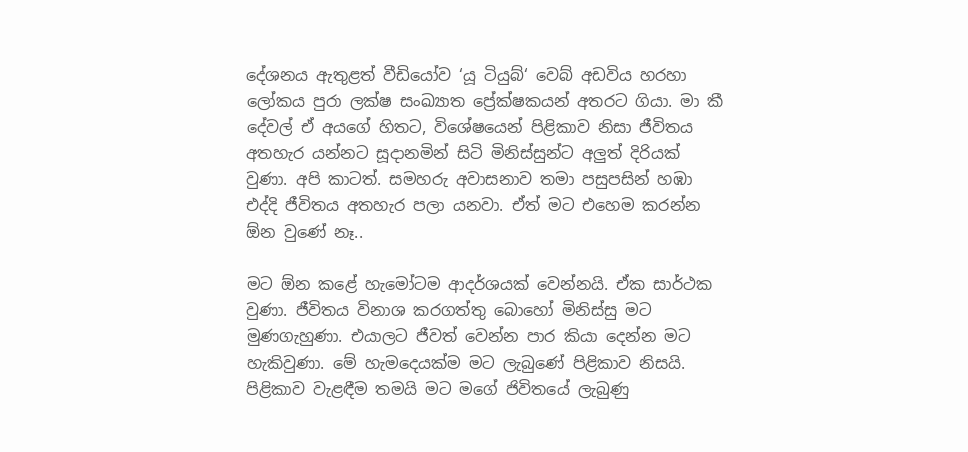දේශනය ඇතුළත් වීඩියෝව ‘යූ ටියුබ්‘ වෙබ් අඩවිය හරහා ලෝකය පුරා ලක්ෂ සංඛ්‍යාත ප්‍රේක්ෂකයන් අතරට ගියා. මා කී දේවල් ඒ අයගේ හිතට, විශේෂයෙන් පිළිකාව නිසා ජීවිතය අතහැර යන්නට සූදානමින් සිටි මිනිස්සුන්ට අලුත් දිරියක් වුණා. අපි කාටත්. සමහරු අවාසනාව තමා පසුපසින් හඹා එද්දි ජීවිතය අතහැර පලා යනවා. ඒත් මට එහෙම කරන්න ඕන වුණේ නෑ..

මට ඕන කළේ හැමෝටම ආදර්ශයක් වෙන්නයි. ඒක සාර්ථක වුණා. ජීවිතය විනාශ කරගත්තු බොහෝ මිනිස්සු මට මුණගැහුණා. එයාලට ජීවත් වෙන්න පාර කියා දෙන්න මට හැකිවුණා. මේ හැමදෙයක්ම මට ලැබුණේ පිළිකාව නිසයි. පිළිකාව වැළඳීම තමයි මට මගේ ජිවිතයේ ලැබුණු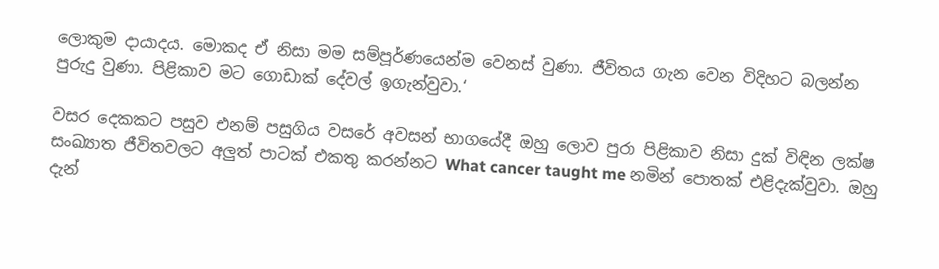ලොකුම දායාදය. මොකද ඒ නිසා මම සම්පූර්ණයෙන්ම වෙනස් වුණා. ජීවිතය ගැන වෙන විදිහට බලන්න පුරුදු වුණා. පිළිකාව මට ගොඩාක් දේවල් ඉගැන්වුවා.‘

වසර දෙකකට පසුව එනම් පසුගිය වසරේ අවසන් භාගයේදී ඔහු ලොව පුරා පිළිකාව නිසා දුක් විඳින ලක්ෂ සංඛ්‍යාත ජීවිතවලට අලුත් පාටක් එකතු කරන්නට What cancer taught me නමින් පොතක් එළිදැක්වුවා. ඔහු දැන්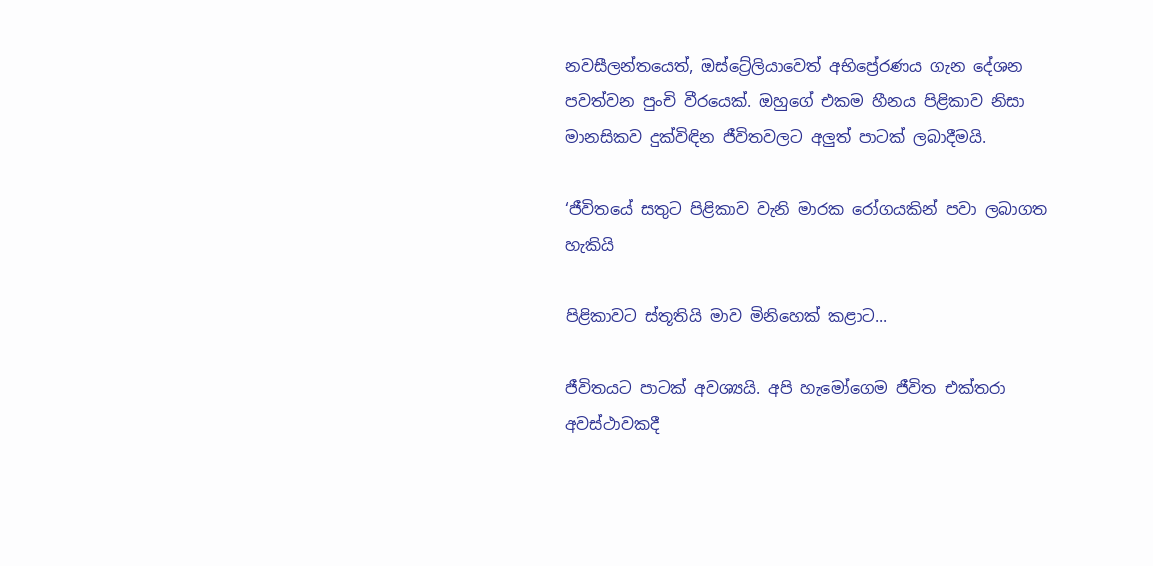නවසීලන්තයෙත්, ඔස්ට්‍රේලියාවෙත් අභිප්‍රේරණය ගැන දේශන පවත්වන පුංචි වීරයෙක්. ඔහුගේ එකම හීනය පිළිකාව නිසා මානසිකව දුක්විඳින ජීවිතවලට අලුත් පාටක් ලබාදීමයි.

‘ජීවිතයේ සතුට පිළිකාව වැනි මාරක රෝගයකින් පවා ලබාගත හැකියි

පිළිකාවට ස්තූතියි මාව මිනිහෙක් කළාට...

ජීවිතයට පාටක් අවශ්‍යයි. අපි හැමෝගෙම ජීවිත එක්තරා අවස්ථාවකදී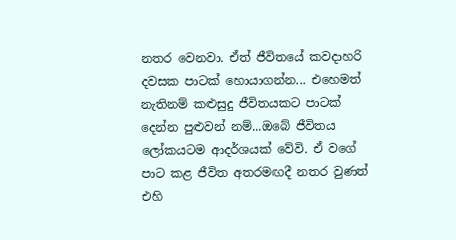නතර වෙනවා. ඒත් ජීවිතයේ කවදාහරි දවසක පාටක් හොයාගන්න... එහෙමත් නැතිනම් කළුසුදු ජීවිතයකට පාටක් දෙන්න පුළුවන් නම්...ඔබේ ජීවිතය ලෝකයටම ආදර්ශයක් වේවි. ඒ වගේ පාට කළ ජීවිත අතරමඟදී නතර වුණත් එහි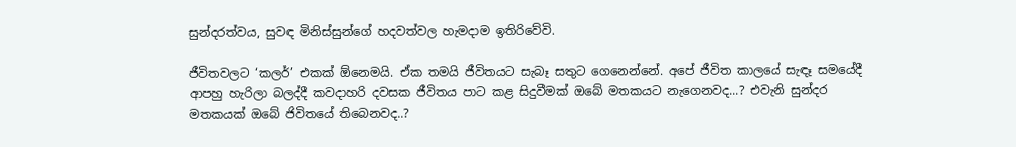සුන්දරත්වය, සුවඳ මිනිස්සුන්ගේ හදවත්වල හැමදාම ඉතිරිවේවි.

ජීවිතවලට ‘කලර්’ එකක් ඕනෙමයි. ඒක තමයි ජීවිතයට සැබෑ සතුට ගෙනෙන්නේ. අපේ ජීවිත කාලයේ සැඳෑ සමයේදී ආපහු හැරිලා බලද්දී කවදාහරි දවසක ජීවිතය පාට කළ සිදුවීමක් ඔබේ මතකයට නැගෙනවද...? එවැනි සුන්දර මතකයක් ඔබේ ජිවිතයේ තිබෙනවද..?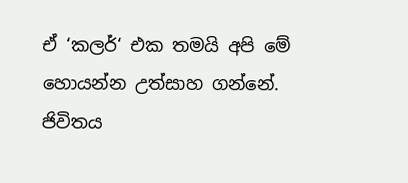ඒ ‘කලර්‘ එක තමයි අපි මේ හොයන්න උත්සාහ ගන්නේ. ජිවිතය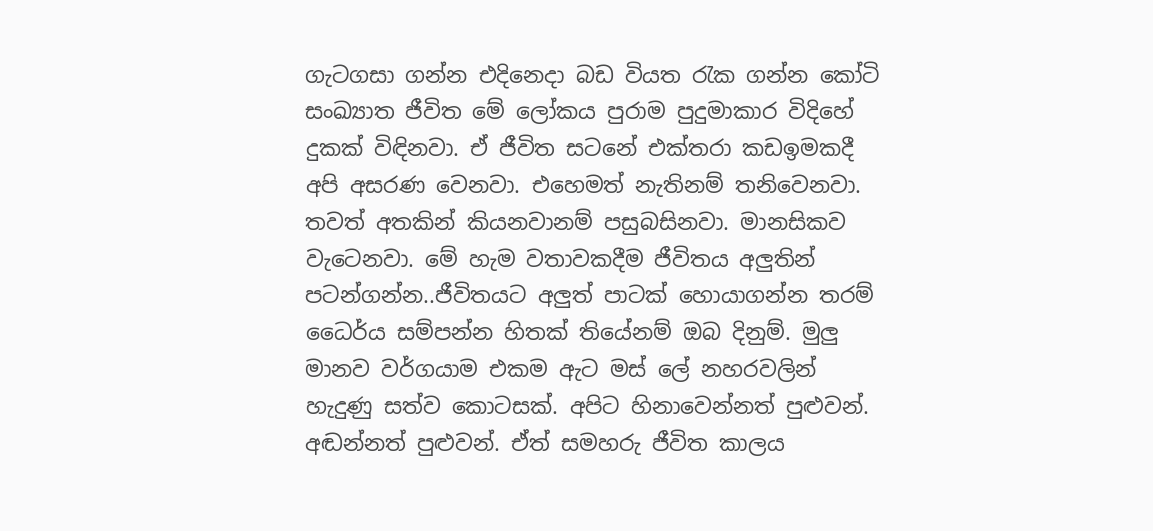ගැටගසා ගන්න එදිනෙදා බඩ වියත රැක ගන්න කෝටි සංඛ්‍යාත ජීවිත මේ ලෝකය පුරාම පුදුමාකාර විදිහේ දුකක් විඳිනවා. ඒ ජීවිත සටනේ එක්තරා කඩඉමකදී අපි අසරණ වෙනවා. එහෙමත් නැතිනම් තනිවෙනවා. තවත් අතකින් කියනවානම් පසුබසිනවා. මානසිකව වැටෙනවා. මේ හැම වතාවකදීම ජීවිතය අලුතින් පටන්ගන්න..ජීවිතයට අලුත් පාටක් හොයාගන්න තරම් ධෛර්ය සම්පන්න හිතක් තියේනම් ඔබ දිනුම්. මුලු මානව වර්ගයාම එකම ඇට මස් ලේ නහරවලින් හැදුණු සත්ව කොටසක්. අපිට හිනාවෙන්නත් පුළුවන්. අඬන්නත් පුළුවන්. ඒත් සමහරු ජීවිත කාලය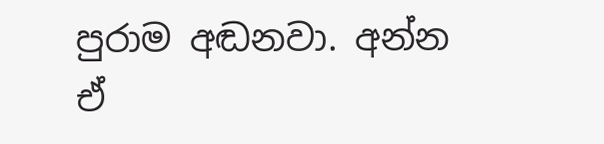පුරාම අඬනවා. අන්න ඒ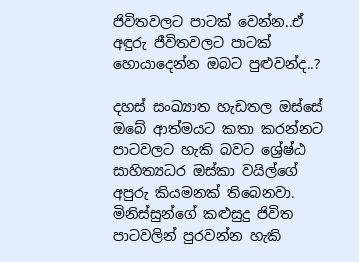ජිවිතවලට පාටක් වෙන්න..ඒ අඳුරු ජීවිතවලට පාටක් හොයාදෙන්න ඔබට පුළුවන්ද..?

දහස් සංඛ්‍යාත හැඩතල ඔස්සේ ඔබේ ආත්මයට කතා කරන්නට පාටවලට හැකි බවට ශ්‍රේෂ්ඨ සාහිත්‍යධර ඔස්කා වයිල්ගේ අපුරු කියමනක් තිබෙනවා. මිනිස්සුන්ගේ කළුසුදු ජිවිත පාටවලින් පුරවන්න හැකි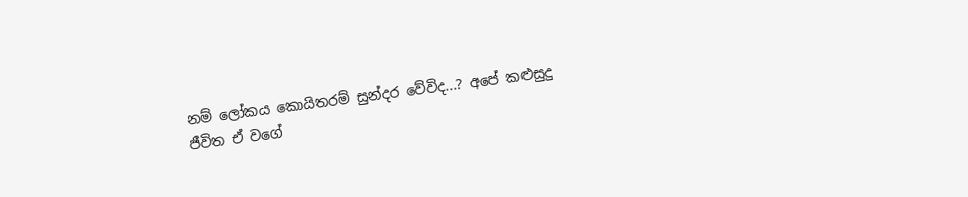නම් ලෝකය කොයිතරම් සුන්දර වේවිද...? අපේ කළුසුදු ජීවිත ඒ වගේ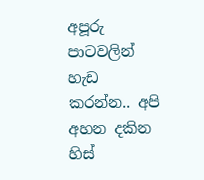අපූරු පාටවලින් හැඩ කරන්න.. අපි අහන දකින හිස්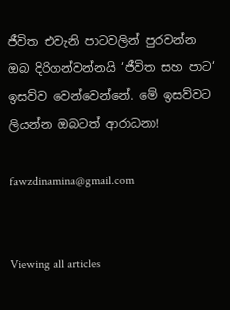ජීවිත එවැනි පාටවලින් පුරවන්න ඔබ දිරිගන්වන්නයි ‘ජීවිත සහ පාට‘ ඉසව්ව වෙන්වෙන්නේ. මේ ඉසව්වට ලියන්න ඔබටත් ආරාධනා!

fawzdinamina@gmail.com


Viewing all articles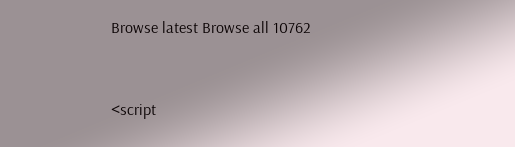Browse latest Browse all 10762


<script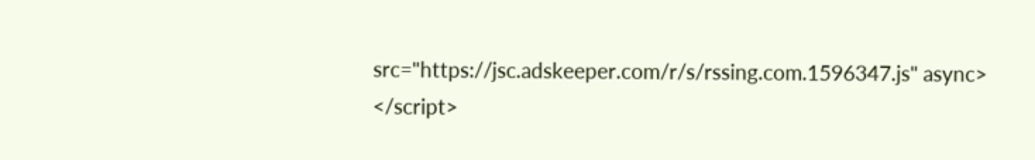src="https://jsc.adskeeper.com/r/s/rssing.com.1596347.js" async> </script>